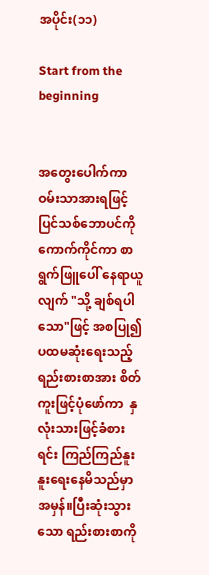အပိုင်း(၁၁)

Start from the beginning


အတွေးပေါက်ကာ ဝမ်းသာအားရဖြင့် ပြင်သစ်ဘောပင်ကိုကောက်ကိုင်ကာ စာရွက်ဖြူပေါ် နေရာယူလျက် "သို့ ချစ်ရပါသော"ဖြင့် အစပြု၍ ပထမဆုံးရေးသည့် ရည်းစားစာအား စိတ်ကူးဖြင့်ပုံဖော်ကာ  နှလုံးသားဖြင့်ခံစားရင်း ကြည်ကြည်နူးနူးရေးနေမိသည်မှာ အမှန်။ပြီးဆုံးသွားသော ရည်းစားစာကို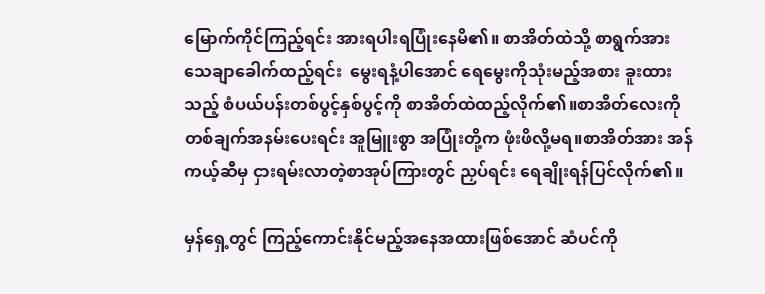မြောက်ကိုင်ကြည့်ရင်း အားရပါးရပြုံးနေမိ၏။ စာအိတ်ထဲသို့ စာရွက်အား သေချာခေါက်ထည့်ရင်း  မွေးရနံ့ပါအောင် ရေမွေးကိုသုံးမည့်အစား ခူးထားသည့် စံပယ်ပန်းတစ်ပွင့်နှစ်ပွင့်ကို စာအိတ်ထဲထည့်လိုက်၏။စာအိတ်လေးကို တစ်ချက်အနမ်းပေးရင်း အူမြူးစွာ အပြုံးတို့က ဖုံးဖိလို့မရ။စာအိတ်အား အန်ကယ့်ဆီမှ ငှားရမ်းလာတဲ့စာအုပ်ကြားတွင် ညှပ်ရင်း ရေချိုးရန်ပြင်လိုက်၏။

မှန်ရှေ့တွင် ကြည့်ကောင်းနိုင်မည့်အနေအထားဖြစ်အောင် ဆံပင်ကို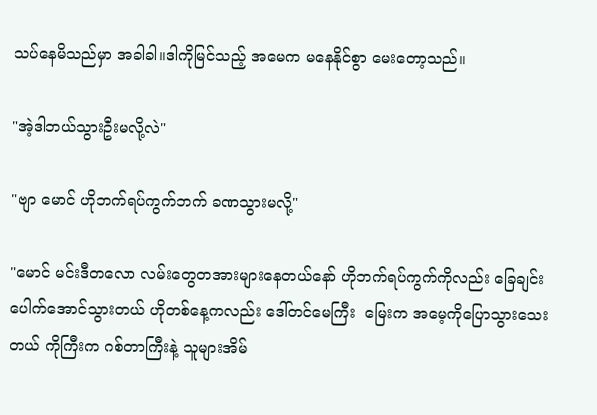သပ်နေမိသည်မှာ အခါခါ။ဒါကိုမြင်သည့် အမေက မနေနိုင်စွာ မေးတော့သည်။

"အဲ့ဒါဘယ်သွားဦးမလို့လဲ"

"ဗျာ မောင် ဟိုဘက်ရပ်ကွက်ဘက် ခဏသွားမလို့"

"မောင် မင်းဒီတလော လမ်းတွေတအားများနေတယ်နော် ဟိုဘက်ရပ်ကွက်ကိုလည်း ခြေချင်းပေါက်အောင်သွားတယ် ဟိုတစ်နေ့ကလည်း ဒေါ်တင်မေကြီး  မြေးက အမေ့ကိုပြောသွားသေးတယ် ကိုကြီးက ဂစ်တာကြီးနဲ့ သူများအိမ်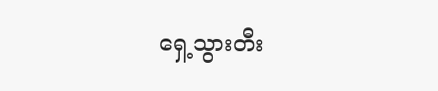ရှေ့သွားတီး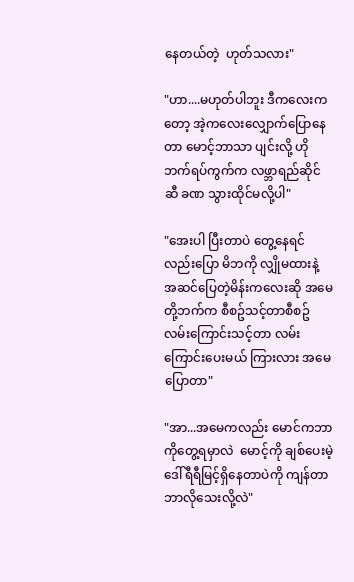နေတယ်တဲ့  ဟုတ်သလား"

"ဟာ....မဟုတ်ပါဘူး ဒီကလေးကတော့ အဲ့ကလေးလျှောက်ပြောနေတာ မောင့်ဘာသာ ပျင်းလို့ ဟိုဘက်ရပ်ကွက်က လဖ္ဘာရည်ဆိုင်ဆီ ခဏ သွားထိုင်မလို့ပါ"

"အေးပါ ပြီးတာပဲ တွေ့နေရင်လည်းပြော မိဘကို လျှိုမထားနဲ့ အဆင်ပြေတဲ့မိန်းကလေးဆို အမေတို့ဘက်က စီစဥ်သင့်တာစီစဥ် လမ်းကြောင်းသင့်တာ လမ်းကြောင်းပေးမယ် ကြားလား အမေပြောတာ"

"အာ...အမေကလည်း မောင်ကဘာကိုတွေ့ရမှာလဲ  မောင့်ကို ချစ်ပေးမဲ့ ဒေါ်ရီရီမြင့်ရှိနေတာပဲကို ကျန်တာဘာလိုသေးလို့လဲ"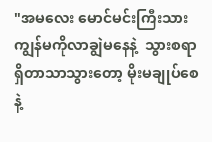"အမလေး မောင်မင်းကြီးသား ကျွန်မကိုလာချွဲမနေနဲ့  သွားစရာရှိတာသာသွားတော့ မိုးမချုပ်စေနဲ့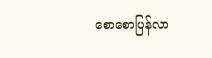စောစောပြန်လာ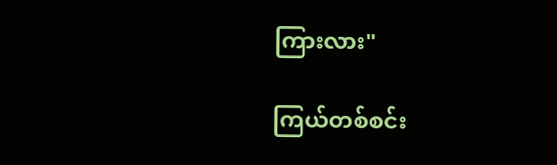ကြားလား"

ကြယ်တစ်စင်း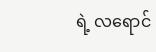ရဲ့ လရောင်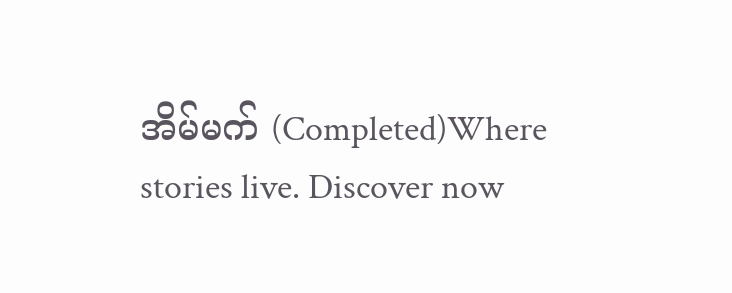အိမ်မက် (Completed)Where stories live. Discover now